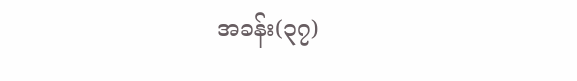အခန်း(၃၇)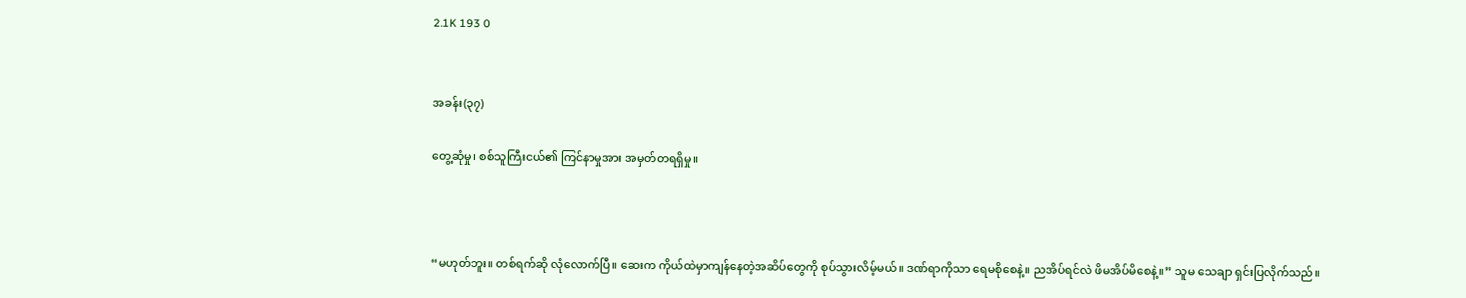2.1K 193 0


အခန်း(၃၇)

တွေ့ဆုံမှု၊ စစ်သူကြီးငယ်၏ ကြင်နာမှုအား အမှတ်တရရှိမှု။



“မဟုတ်ဘူး။ တစ်ရက်ဆို လုံလောက်ပြီ။ ဆေးက ကိုယ်ထဲမှာကျန်နေတဲ့အဆိပ်တွေကို စုပ်သွားလိမ့်မယ်။ ဒဏ်ရာကိုသာ ရေမစိုစေနဲ့။ ညအိပ်ရင်လဲ ဖိမအိပ်မိစေနဲ့။” သူမ သေချာ ရှင်းပြလိုက်သည်။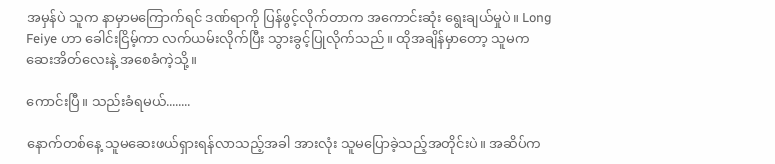အမှန်ပဲ သူက နာမှာမကြောက်ရင် ဒဏ်ရာကို ပြန်ဖွင့်လိုက်တာက အကောင်းဆုံး ရွေးချယ်မှုပဲ။ Long Feiye ဟာ ခေါင်းငြိမ့်ကာ လက်ယမ်းလိုက်ပြီး သွားခွင့်ပြုလိုက်သည်။ ထိုအချိန်မှာတော့ သူမက ဆေးအိတ်လေးနဲ့ အစေခံကဲ့သို့။

ကောင်းပြီ။ သည်းခံရမယ်........

နောက်တစ်နေ့ သူမဆေးဖယ်ရှားရန်လာသည့်အခါ အားလုံး သူမပြောခဲ့သည့်အတိုင်းပဲ။ အဆိပ်က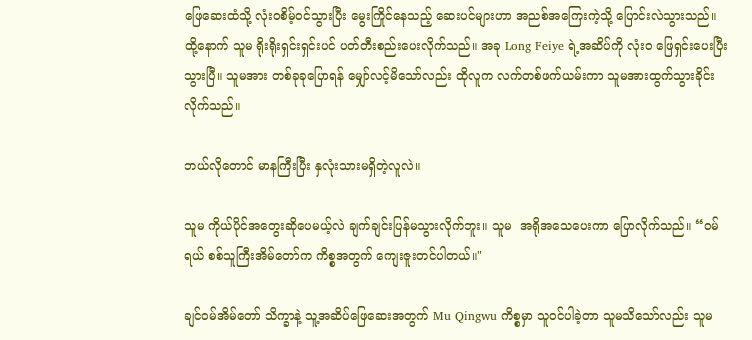ဖြေဆေးထံသို့ လုံးဝစိမ့်ဝင်သွားပြီး မွေးကြိုင်နေသည့် ဆေးပင်များဟာ အညစ်အကြေးကဲ့သို့ ပြောင်းလဲသွားသည်။ ထို့နောက် သူမ ရိုးရိုးရှင်းရှင်းပင် ပတ်တီးစည်းပေးလိုက်သည်။ အခု Long Feiye ရဲ့အဆိပ်ကို လုံးဝ ဖြေရှင်းပေးပြီးသွားပြီ။ သူမအား တစ်ခုခုပြောရန် မျှော်လင့်မိသော်လည်း ထိုလူက လက်တစ်ဖက်ယမ်းကာ သူမအားထွက်သွားခိုင်းလိုက်သည်။

ဘယ်လိုတောင် မာနကြီးပြီး နှလုံးသားမရှိတဲ့လူလဲ။

သူမ ကိုယ်ပိုင်အတွေးဆိုပေမယ့်လဲ ချက်ချင်းပြန်မသွားလိုက်ဘူး။ သူမ  အရိုအသေပေးကာ ပြောလိုက်သည်။ “ဝမ်ရယ် စစ်သူကြီးအိမ်တော်က ကိစ္စအတွက် ကျေးဇူးတင်ပါတယ်။"

ချင်ဝမ်အိမ်တော် သိက္ခာနဲ့ သူ့အဆိပ်ဖြေဆေးအတွက် Mu Qingwu ကိစ္စမှာ သူဝင်ပါခဲ့တာ သူမသိသော်လည်း သူမ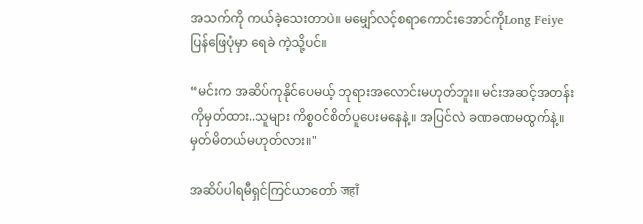အသက်ကို ကယ်ခဲ့သေးတာပဲ။ မမျှော်လင့်စရာကောင်းအောင်ကိုLong Feiye ပြန်ဖြေပုံမှာ ရေခဲ ကဲ့သို့ပင်။

“မင်းက အဆိပ်ကုနိုင်ပေမယ့် ဘုရားအလောင်းမဟုတ်ဘူး။ မင်းအဆင့်အတန်းကိုမှတ်ထား..သူများ ကိစ္စဝင်စိတ်ပူပေးမနေနဲ့။ အပြင်လဲ ခဏခဏမထွက်နဲ့။ မှတ်မိတယ်မဟုတ်လား။"

အဆိပ်ပါရမီရှင်ကြင်ယာတော် जहाँ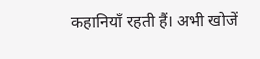कहानियाँ रहती हैं। अभी खोजें